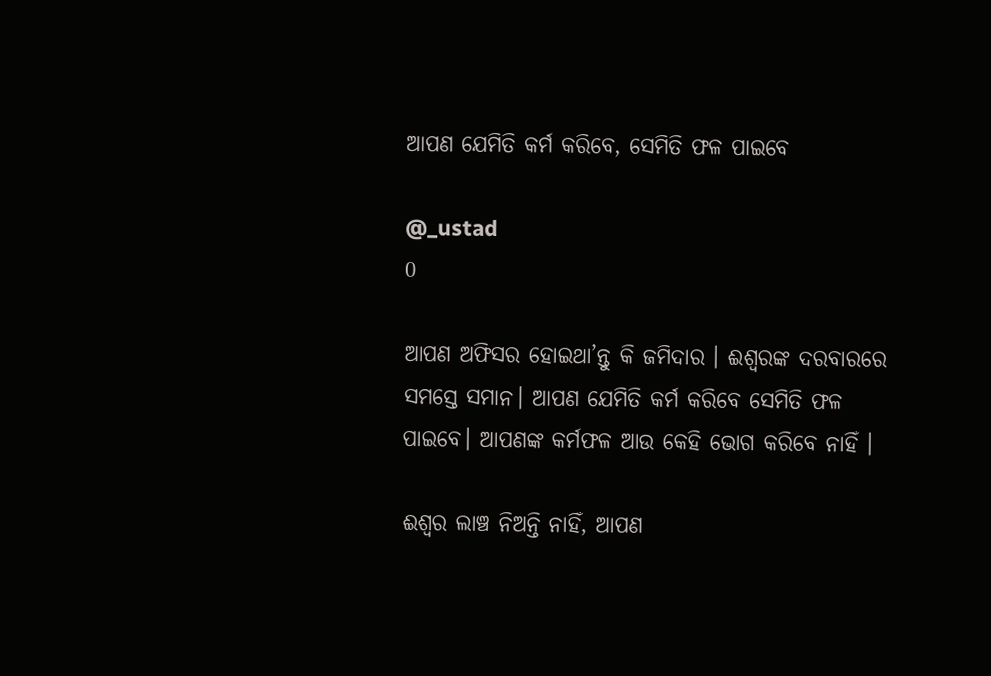ଆପଣ ଯେମିତି କର୍ମ କରିବେ, ସେମିତି ଫଳ ପାଇବେ

@_ustad
0

ଆପଣ ଅଫିସର ହୋଇଥା’ନ୍ତୁ କି ଜମିଦାର । ଈଶ୍ୱରଙ୍କ ଦରବାରରେ ସମସ୍ତେ ସମାନ। ଆପଣ ଯେମିତି କର୍ମ କରିବେ ସେମିତି ଫଳ ପାଇବେ। ଆପଣଙ୍କ କର୍ମଫଳ ଆଉ କେହି ଭୋଗ କରିବେ ନାହିଁ ।

ଈଶ୍ୱର ଲାଞ୍ଚ ନିଅନ୍ତି ନାହିଁ, ଆପଣ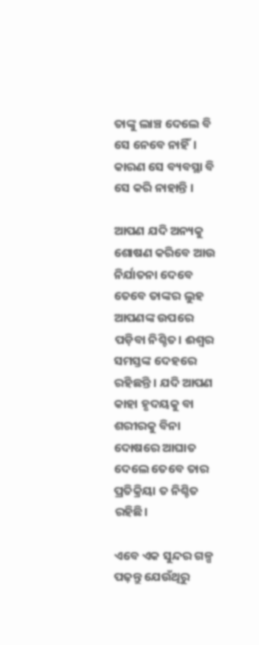ତାଙ୍କୁ ଲାଞ୍ଚ ଦେଲେ ବି ସେ ନେବେ ନାହିଁ। କାରଣ ସେ ବ୍ୟବସ୍ଥା ବି ସେ କରି ନାହାନ୍ତି ।

ଆପଣ ଯଦି ଅନ୍ୟକୁ ଶୋଷଣ କରିବେ ଆଉ ନିର୍ଯାତନା ଦେବେ ତେବେ ତାଙ୍କର ଲୁହ ଆପଣଙ୍କ ଉପରେ ପଡ଼ିବା ନିଶ୍ଚିତ। ଈଶ୍ୱର ସମସ୍ତଙ୍କ ଦେହରେ ରହିଛନ୍ତି । ଯଦି ଆପଣ କାହା ହୃଦୟକୁ ବା ଶରୀରକୁ ବିନା ଦୋଷରେ ଆଘାତ ଦେଲେ ତେବେ ତାର ପ୍ରତିକ୍ରିୟା ତ ନିଶ୍ଚିତ ରହିଛି।

ଏବେ ଏକ ସୁନ୍ଦର ଗଳ୍ପ ପଢ଼ନ୍ତୁ ଯେଉଁଥିରୁ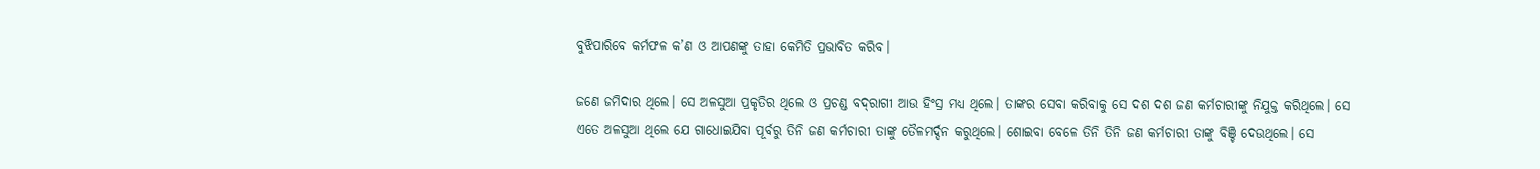ବୁଝିପାରିବେ କର୍ମଫଳ କ’ଣ ଓ ଆପଣଙ୍କୁ ତାହା କେମିତି ପ୍ରଭାବିତ କରିବ।

ଜଣେ ଜମିଦାର ଥିଲେ। ସେ ଅଳସୁଆ ପ୍ରକୃତିର ଥିଲେ ଓ ପ୍ରଚଣ୍ଡ ବଦ୍‌ରାଗୀ ଆଉ ହିଂସ୍ର ମଧ୍ୟ ଥିଲେ। ତାଙ୍କର ସେବା କରିବାକୁ ସେ ଦଶ ଦଶ ଜଣ କର୍ମଚାରୀଙ୍କୁ ନିଯୁକ୍ତ କରିଥିଲେ। ସେ ଏତେ ଅଳସୁଆ ଥିଲେ ଯେ ଗାଧୋଇଯିବା ପୂର୍ବରୁ ତିନି ଜଣ କର୍ମଚାରୀ ତାଙ୍କୁ ତୈଳମର୍ଦ୍ଦନ କରୁଥିଲେ। ଶୋଇବା ବେଳେ ତିନି ତିନି ଜଣ କର୍ମଚାରୀ ତାଙ୍କୁ ବିଞ୍ଚି ଦେଉଥିଲେ। ସେ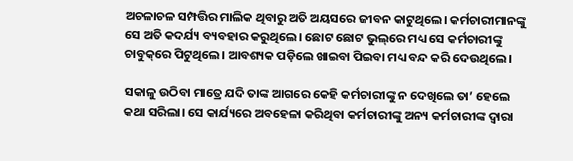ଅଚଳାଚଳ ସମ୍ପତ୍ତିର ମାଲିକ ଥିବାରୁ ଅତି ଅୟସରେ ଜୀବନ କାଟୁଥିଲେ। କର୍ମଚାରୀମାନଙ୍କୁ ସେ ଅତି କଦର୍ଯ୍ୟ ବ୍ୟବହାର କରୁଥିଲେ। ଛୋଟ ଛୋଟ ଭୁଲ୍‌ରେ ମଧ୍ୟ ସେ କର୍ମଚାରୀଙ୍କୁ ଚାବୁକ୍‌ରେ ପିଟୁଥିଲେ। ଆବଶ୍ୟକ ପଡ଼ିଲେ ଖାଇବା ପିଇବା ମଧ୍ୟ ବନ୍ଦ କରି ଦେଉଥିଲେ।

ସକାଳୁ ଉଠିବା ମାତ୍ରେ ଯଦି ତାଙ୍କ ଆଗରେ କେହି କର୍ମଚାରୀଙ୍କୁ ନ ଦେଖିଲେ ତା’ ହେଲେ କଥା ସରିଲା। ସେ କାର୍ଯ୍ୟରେ ଅବହେଳା କରିଥିବା କର୍ମଚାରୀଙ୍କୁ ଅନ୍ୟ କର୍ମଚାରୀଙ୍କ ଦ୍ୱାରା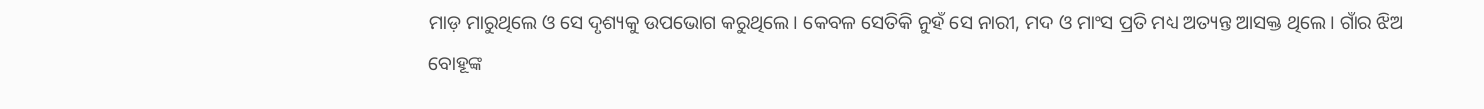ମାଡ଼ ମାରୁଥିଲେ ଓ ସେ ଦୃଶ୍ୟକୁ ଉପଭୋଗ କରୁଥିଲେ। କେବଳ ସେତିକି ନୁହଁ ସେ ନାରୀ, ମଦ ଓ ମାଂସ ପ୍ରତି ମଧ୍ୟ ଅତ୍ୟନ୍ତ ଆସକ୍ତ ଥିଲେ। ଗାଁର ଝିଅ ବୋହୂଙ୍କ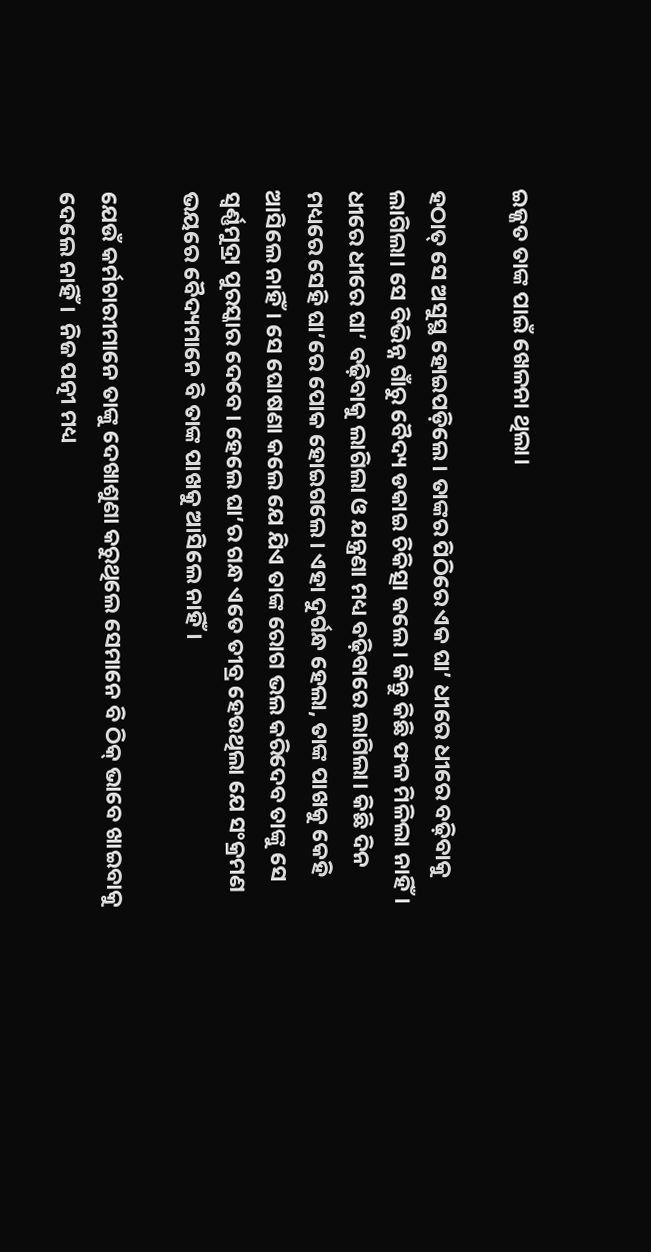ଇଜ୍ଜତ ତାଙ୍କ ପାଇଁ ଖେଳନା ଥିଲା।

ହଠାତ୍ ସେ ଅସୁସ୍ଥ ହୋଇପଡ଼ିଲେ। ତାଙ୍କର ପିଠିରେ ଏକ ଘା’ ଧୀରେ ଧୀରେ ବଢ଼ିବାକୁ ଲାଗିଲା। ସେ ବିଭିନ୍ନ ଗାଁରୁ ବୈଦ୍ୟ ଡକାଇ ଚିକିତ୍ସା କଲେ। କିନ୍ତୁ କିଛି ଫଳ ମିଳିଲା ନାହିଁ। ଧୀରେ ଧୀରେ ଘା’ ବଢ଼ିବାକୁ ଲାଗିଲା ଓ ଯନ୍ତ୍ରଣା ମଧ୍ୟ ବଢ଼ିବାରେ ଲାଗିଲା। କିଛି ଦିନ ମଧ୍ୟରେ ସେହି ଘା’ରେ ପୋକ ହୋଇଗଲେ। ଏହା ଦୁର୍ଗନ୍ଧ ହେଲା, ତାଙ୍କ ପାଖକୁ କେହି ଆସିଲେ ନାହିଁ। ସେ ଘୋଷଣା କଲେ ଯେ ଯିଏ ତାଙ୍କ ରୋଗ ଭଲ କରିଦେବ ତାଙ୍କୁ ସେ  ସ୍ୱର୍ଣ୍ଣମୁଦ୍ରା ପୁରସ୍କାର ଦେବେ। ହେଲେ ଘା’ର ଗନ୍ଧ ଏତେ ତୀବ୍ର ହେଉଥିଲା ଯେ ସଂକ୍ରମଣ ଭୟରେ ବୈଦ୍ୟମାନେ ବି ତାଙ୍କ ପାଖକୁ ଆସିଲେ ନାହିଁ।

ଯେଉଁ କର୍ମଚାରୀମାନେ ତାଙ୍କୁ ଦେଖାଶୁଣା କରୁଥିଲେ ସେମାନେ ବି ଠିକ୍‌ ଭାବେ ଖାଇବାକୁ ଦେଲେ ନାହିଁ।  ନିଜ ପତ୍ନୀ ମଧ୍ୟ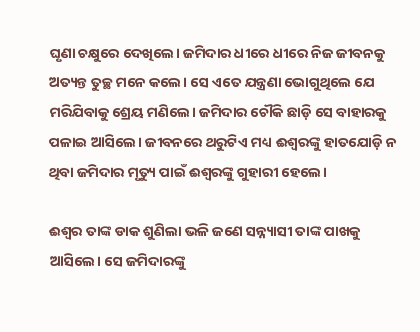ଘୃଣା ଚକ୍ଷୁରେ ଦେଖିଲେ। ଜମିଦାର ଧୀରେ ଧୀରେ ନିଜ ଜୀବନକୁ ଅତ୍ୟନ୍ତ ତୁଚ୍ଛ ମନେ କଲେ। ସେ ଏତେ ଯନ୍ତ୍ରଣା ଭୋଗୁଥିଲେ ଯେ ମରିଯିବାକୁ ଶ୍ରେୟ ମଣିଲେ। ଜମିଦାର ଚୌକି ଛାଡ଼ି ସେ ବାହାରକୁ ପଳାଇ ଆସିଲେ। ଜୀବନରେ ଥରୁଟିଏ ମଧ୍ୟ ଈଶ୍ୱରଙ୍କୁ ହାତଯୋଡ଼ି ନ ଥିବା ଜମିଦାର ମୃତ୍ୟୁ ପାଇଁ ଈଶ୍ୱରଙ୍କୁ ଗୁହାରୀ ହେଲେ।

ଈଶ୍ୱର ତାଙ୍କ ଡାକ ଶୁଣିଲା ଭଳି ଜଣେ ସନ୍ନ୍ୟାସୀ ତାଙ୍କ ପାଖକୁ ଆସିଲେ। ସେ ଜମିଦାରଙ୍କୁ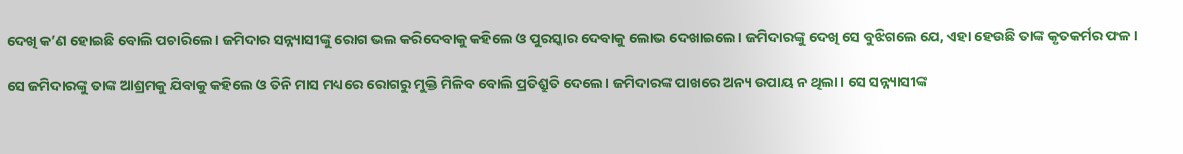ଦେଖି କ’ଣ ହୋଇଛି ବୋଲି ପଚାରିଲେ। ଜମିଦାର ସନ୍ନ୍ୟାସୀଙ୍କୁ ରୋଗ ଭଲ କରିଦେବାକୁ କହିଲେ ଓ ପୁରସ୍କାର ଦେବାକୁ ଲୋଭ ଦେଖାଇଲେ। ଜମିଦାରଙ୍କୁ ଦେଖି ସେ ବୁଝିଗଲେ ଯେ, ଏହା ହେଉଛି ତାଙ୍କ କୃତକର୍ମର ଫଳ ।

ସେ ଜମିଦାରଙ୍କୁ ତାଙ୍କ ଆଶ୍ରମକୁ ଯିବାକୁ କହିଲେ ଓ ତିନି ମାସ ମଧ୍ୟରେ ରୋଗରୁ ମୁକ୍ତି ମିଳିବ ବୋଲି ପ୍ରତିଶ୍ରୁତି ଦେଲେ। ଜମିଦାରଙ୍କ ପାଖରେ ଅନ୍ୟ ଉପାୟ ନ ଥିଲା। ସେ ସନ୍ନ୍ୟାସୀଙ୍କ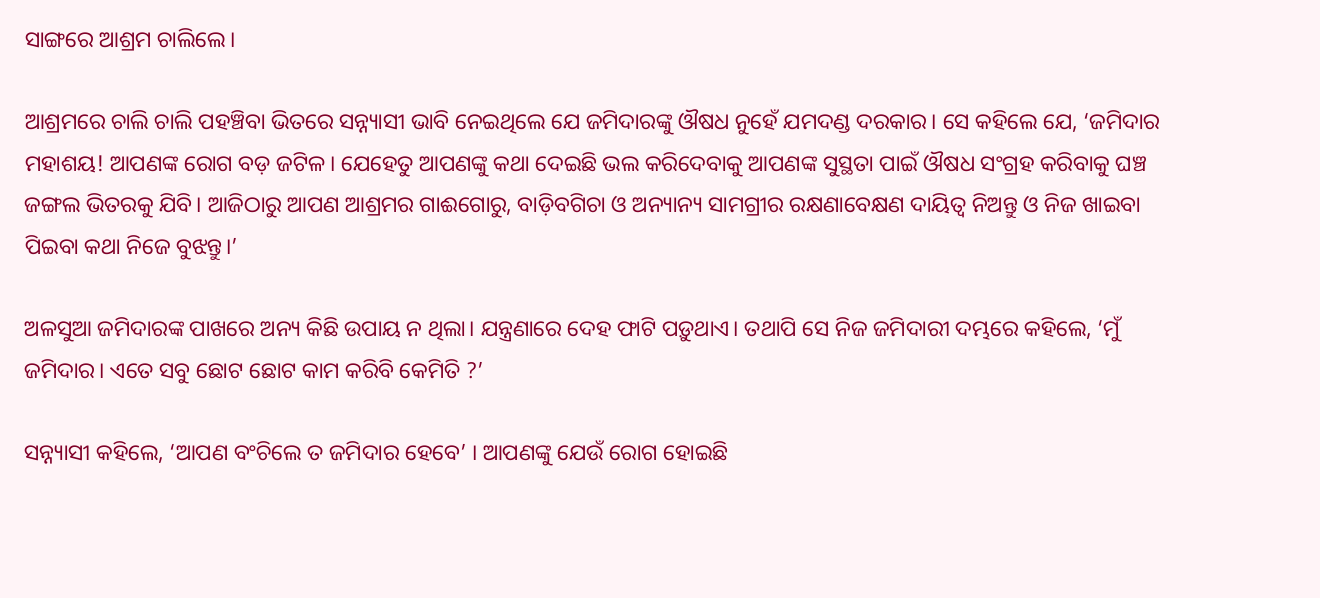ସାଙ୍ଗରେ ଆଶ୍ରମ ଚାଲିଲେ।

ଆଶ୍ରମରେ ଚାଲି ଚାଲି ପହଞ୍ଚିବା ଭିତରେ ସନ୍ନ୍ୟାସୀ ଭାବି ନେଇଥିଲେ ଯେ ଜମିଦାରଙ୍କୁ ଔଷଧ ନୁହେଁ ଯମଦଣ୍ଡ ଦରକାର। ସେ କହିଲେ ଯେ, ‘ଜମିଦାର ମହାଶୟ! ଆପଣଙ୍କ ରୋଗ ବଡ଼ ଜଟିଳ। ଯେହେତୁ ଆପଣଙ୍କୁ କଥା ଦେଇଛି ଭଲ କରିଦେବାକୁ ଆପଣଙ୍କ ସୁସ୍ଥତା ପାଇଁ ଔଷଧ ସଂଗ୍ରହ କରିବାକୁ ଘଞ୍ଚ ଜଙ୍ଗଲ ଭିତରକୁ ଯିବି। ଆଜିଠାରୁ ଆପଣ ଆଶ୍ରମର ଗାଈଗୋରୁ, ବାଡ଼ିବଗିଚା ଓ ଅନ୍ୟାନ୍ୟ ସାମଗ୍ରୀର ରକ୍ଷଣାବେକ୍ଷଣ ଦାୟିତ୍ୱ ନିଅନ୍ତୁ ଓ ନିଜ ଖାଇବା ପିଇବା କଥା ନିଜେ ବୁଝନ୍ତୁ।’

ଅଳସୁଆ ଜମିଦାରଙ୍କ ପାଖରେ ଅନ୍ୟ କିଛି ଉପାୟ ନ ଥିଲା। ଯନ୍ତ୍ରଣାରେ ଦେହ ଫାଟି ପଡ଼ୁଥାଏ। ତଥାପି ସେ ନିଜ ଜମିଦାରୀ ଦମ୍ଭରେ କହିଲେ, ‘ମୁଁ ଜମିଦାର। ଏତେ ସବୁ ଛୋଟ ଛୋଟ କାମ କରିବି କେମିତି ?’

ସନ୍ନ୍ୟାସୀ କହିଲେ, ‘ଆପଣ ବଂଚିଲେ ତ ଜମିଦାର ହେବେ’ । ଆପଣଙ୍କୁ ଯେଉଁ ରୋଗ ହୋଇଛି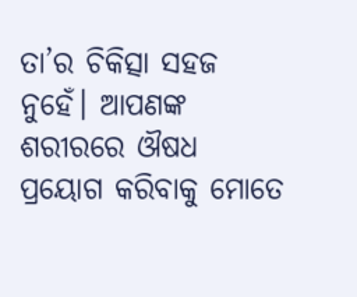ତା’ର ଚିକିତ୍ସା ସହଜ ନୁହେଁ। ଆପଣଙ୍କ ଶରୀରରେ ଔଷଧ ପ୍ରୟୋଗ କରିବାକୁ ମୋତେ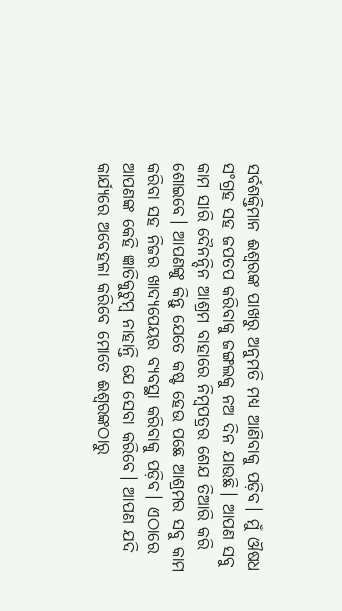ସର୍ବଶକ୍ତିମାନ ଈଶ୍ୱରଙ୍କ ପାଖରୁ ଅନୁମତି ମଧ୍ୟ ଆଣିବାକୁ ପଡ଼ିବ। ମୁଁ ଔଷଧ ସଂଗ୍ରହ ସହ ଜପତପ କରିବାକୁ ଜଙ୍ଗଲକୁ ନଅ ଦିନ ଯାଉଛି। ଆପଣ ସବୁ କାମ ସାରି ଦୈନନ୍ଦିନ ଆଶ୍ରମ ବାହାରେ ନିମ୍ବପତ୍ରର ଶେଯ ତିଆରି କରି ଶୋଇବେ। ଆପଣଙ୍କୁ କିନ୍ତୁ ଯେତେ କଷ୍ଟ ହେଉ ପଛେ ଆଶ୍ରମର ସବୁ କାମ କରିବା ସହ ନିଜର ଖାଦ୍ୟପେୟର ବ୍ୟବସ୍ଥା କରିବାକୁ ପଡ଼ିବ। ଏଠାରେ ଆପଣଙ୍କ କେହି ଜ୍ଞାତିକୁଟୁମ୍ବ ନାହାନ୍ତି ଯେ ସେବା କରିବେ। ଆପଣ ଯଦି କାର୍ଯ୍ୟରେ ଅବେହଳା କରିବେ ମୋତେ ଈଶ୍ୱରଙ୍କଠାରୁ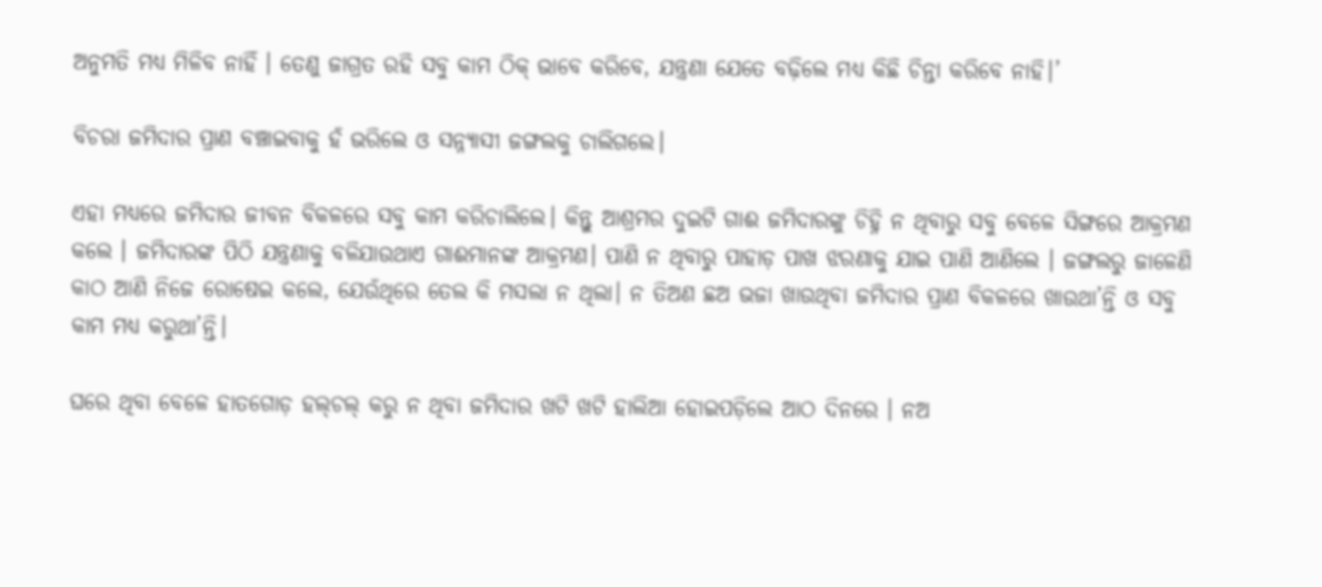ଅନୁମତି ମଧ୍ୟ ମିଳିବ ନାହିଁ । ତେଣୁ ଜାଗ୍ରତ ରହି ସବୁ କାମ ଠିକ୍ ଭାବେ କରିବେ, ଯନ୍ତ୍ରଣା ଯେତେ ବଢ଼ିଲେ ମଧ୍ୟ କିଛି ଚିନ୍ତା କରିବେ ନାହି।’

ବିଚରା ଜମିଦାର ପ୍ରାଣ ବଞ୍ଚାଇବାକୁ ହଁ ଭରିଲେ ଓ ସନ୍ନ୍ୟାସୀ ଜଙ୍ଗଲକୁ ଚାଲିଗଲେ।

ଏହା ମଧ୍ୟରେ ଜମିଦାର ଜୀବନ ବିକଳରେ ସବୁ କାମ କରିଚାଲିଲେ। କିନ୍ତୁ ଆଶ୍ରମର ଦୁଇଟି ଗାଈ ଜମିଦାରଙ୍କୁ ଚିହ୍ନି ନ ଥିବାରୁ ସବୁ ବେଳେ ସିଙ୍ଗରେ ଆକ୍ରମଣ କଲେ । ଜମିଦାରଙ୍କ ପିଠି ଯନ୍ତ୍ରଣାକୁ ବଳିଯାଉଥାଏ ଗାଈମାନଙ୍କ ଆକ୍ରମଣ। ପାଣି ନ ଥିବାରୁ ପାହାଡ଼ ପାଖ ଝରଣାକୁ ଯାଇ ପାଣି ଆଣିଲେ । ଜଙ୍ଗଲରୁ ଜାଳେଣି କାଠ ଆଣି ନିଜେ ରୋଷେଇ କଲେ, ଯେଉଁଥିରେ ତେଲ କି ମସଲା ନ ଥିଲା। ନ ତିଅଣ ଛଅ ଭଜା ଖାଉଥିବା ଜମିଦାର ପ୍ରାଣ ବିକଳରେ ଖାଉଥା’ନ୍ତି ଓ ସବୁ କାମ ମଧ୍ୟ କରୁଥା’ନ୍ତି।

ଘରେ ଥିବା ବେଳେ ହାତଗୋଡ଼ ହଲ୍‌ଚଲ୍‌ କରୁ ନ ଥିବା ଜମିଦାର ଖଟି ଖଟି ହାଲିଆ ହୋଇପଡ଼ିଲେ ଆଠ ଦିନରେ । ନଅ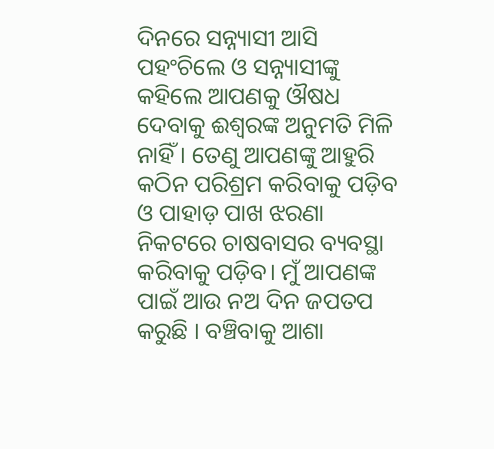ଦିନରେ ସନ୍ନ୍ୟାସୀ ଆସି ପହଂଚିଲେ ଓ ସନ୍ନ୍ୟାସୀଙ୍କୁ କହିଲେ ଆପଣକୁ ଔଷଧ ଦେବାକୁ ଈଶ୍ୱରଙ୍କ ଅନୁମତି ମିଳି ନାହିଁ । ତେଣୁ ଆପଣଙ୍କୁ ଆହୁରି କଠିନ ପରିଶ୍ରମ କରିବାକୁ ପଡ଼ିବ ଓ ପାହାଡ଼ ପାଖ ଝରଣା ନିକଟରେ ଚାଷବାସର ବ୍ୟବସ୍ଥା କରିବାକୁ ପଡ଼ିବ। ମୁଁ ଆପଣଙ୍କ ପାଇଁ ଆଉ ନଅ ଦିନ ଜପତପ କରୁଛି । ବଞ୍ଚିବାକୁ ଆଶା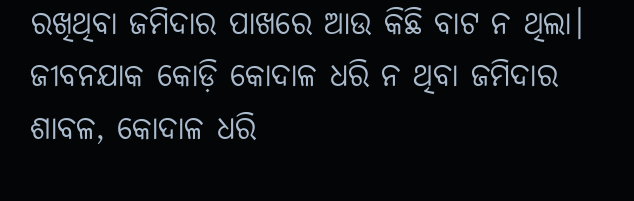ରଖିଥିବା ଜମିଦାର ପାଖରେ ଆଉ କିଛି ବାଟ ନ ଥିଲା। ଜୀବନଯାକ କୋଡ଼ି କୋଦାଳ ଧରି ନ ଥିବା ଜମିଦାର ଶାବଳ, କୋଦାଳ ଧରି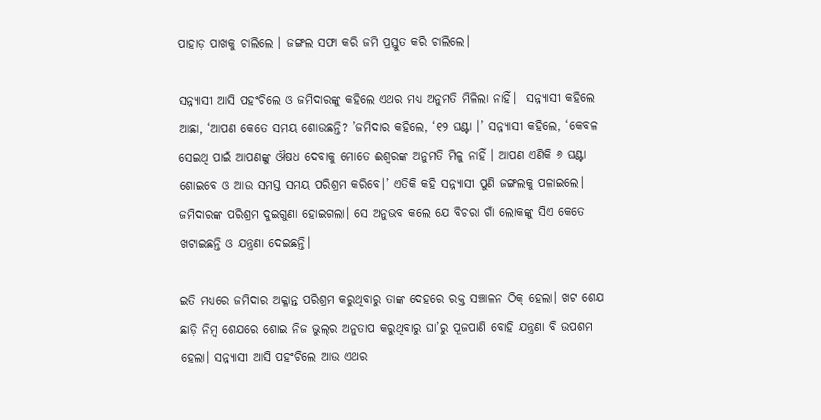ପାହାଡ଼ ପାଖକୁ ଚାଲିଲେ । ଜଙ୍ଗଲ ସଫା କରି ଜମି ପ୍ରସ୍ତୁତ କରି ଚାଲିଲେ।

ସନ୍ନ୍ୟାସୀ ଆସି ପହଂଚିଲେ ଓ ଜମିଦାରଙ୍କୁ କହିଲେ ଏଥର ମଧ୍ୟ ଅନୁମତି ମିଳିଲା ନାହିଁ।  ସନ୍ନ୍ୟାସୀ କହିଲେ ଆଛା, ‘ଆପଣ କେତେ ସମୟ ଶୋଉଛନ୍ତି? ’ଜମିଦାର କହିଲେ, ‘୧୨ ଘଣ୍ଟା ।’ ସନ୍ନ୍ୟାସୀ କହିଲେ, ‘କେବଳ ସେଇଥି ପାଇଁ ଆପଣଙ୍କୁ ଔଷଧ ଦେବାକୁ ମୋତେ ଈଶ୍ୱରଙ୍କ ଅନୁମତି ମିଳୁ ନାହିଁ । ଆପଣ ଏଣିକି ୬ ଘଣ୍ଟା ଶୋଇବେ ଓ ଆଉ ସମସ୍ତ ସମୟ ପରିଶ୍ରମ କରିବେ।’ ଏତିକି କହି ସନ୍ନ୍ୟାସୀ ପୁଣି ଜଙ୍ଗଲକୁ ପଳାଇଲେ। ଜମିଦାରଙ୍କ ପରିଶ୍ରମ ଦୁଇଗୁଣା ହୋଇଗଲା। ସେ ଅନୁଭବ କଲେ ଯେ ବିଚରା ଗାଁ ଲୋକଙ୍କୁ ସିଏ କେତେ ଖଟାଇଛନ୍ତି ଓ ଯନ୍ତ୍ରଣା ଦେଇଛନ୍ତି।

ଇତି ମଧ୍ୟରେ ଜମିଦାର ଅକ୍ଳାନ୍ତ ପରିଶ୍ରମ କରୁଥିବାରୁ ତାଙ୍କ ଦେହରେ ରକ୍ତ ସଞ୍ଚାଳନ ଠିକ୍ ହେଲା। ଖଟ ଶେଯ ଛାଡ଼ି ନିମ୍ବ ଶେଯରେ ଶୋଇ ନିଜ ଭୁଲ୍‌ର ଅନୁତାପ କରୁଥିବାରୁ ଘା’ରୁ ପୂଜପାଣି ବୋହି ଯନ୍ତ୍ରଣା ବି ଉପଶମ ହେଲା। ସନ୍ନ୍ୟାସୀ ଆସି ପହଂଚିଲେ ଆଉ ଏଥର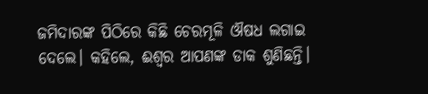ଜମିଦାରଙ୍କ ପିଠିରେ କିଛି ଚେରମୂଳି ଔଷଧ ଲଗାଇ ଦେଲେ। କହିଲେ, ଈଶ୍ୱର ଆପଣଙ୍କ ଡାକ ଶୁଣିଛନ୍ତି।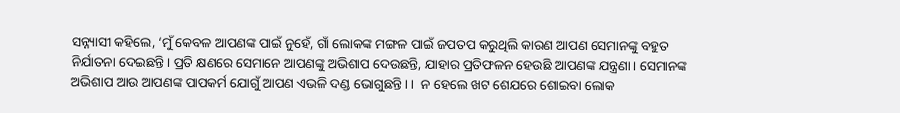ସନ୍ନ୍ୟାସୀ କହିଲେ, ‘ମୁଁ କେବଳ ଆପଣଙ୍କ ପାଇଁ ନୁହେଁ, ଗାଁ ଲୋକଙ୍କ ମଙ୍ଗଳ ପାଇଁ ଜପତପ କରୁଥିଲି କାରଣ ଆପଣ ସେମାନଙ୍କୁ ବହୁତ ନିର୍ଯାତନା ଦେଇଛନ୍ତି। ପ୍ରତି କ୍ଷଣରେ ସେମାନେ ଆପଣଙ୍କୁ ଅଭିଶାପ ଦେଉଛନ୍ତି, ଯାହାର ପ୍ରତିଫଳନ ହେଉଛି ଆପଣଙ୍କ ଯନ୍ତ୍ରଣା। ସେମାନଙ୍କ ଅଭିଶାପ ଆଉ ଆପଣଙ୍କ ପାପକର୍ମ ଯୋଗୁଁ ଆପଣ ଏଭଳି ଦଣ୍ଡ ଭୋଗୁଛନ୍ତି। ।  ନ ହେଲେ ଖଟ ଶେଯରେ ଶୋଇବା ଲୋକ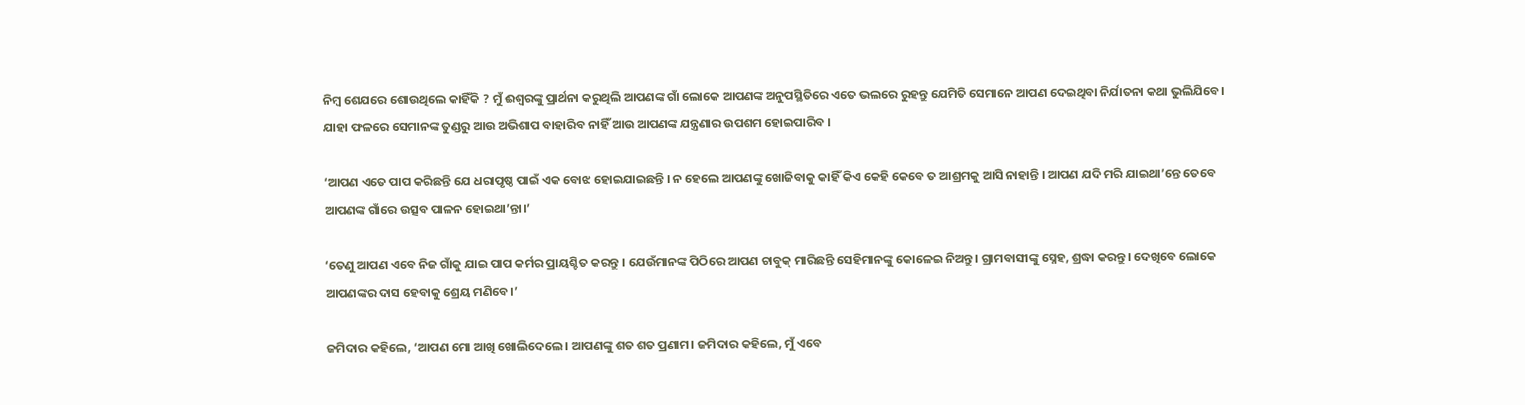ନିମ୍ବ ଶେଯରେ ଶୋଉଥିଲେ କାହିଁକି ? ମୁଁ ଈଶ୍ୱରଙ୍କୁ ପ୍ରାର୍ଥନା କରୁଥିଲି ଆପଣଙ୍କ ଗାଁ ଲୋକେ ଆପଣଙ୍କ ଅନୁପସ୍ଥିତିରେ ଏତେ ଭଲରେ ରୁହନ୍ତୁ ଯେମିତି ସେମାନେ ଆପଣ ଦେଇଥିବା ନିର୍ଯାତନା କଥା ଭୁଲିଯିବେ। ଯାହା ଫଳରେ ସେମାନଙ୍କ ତୁଣ୍ଡରୁ ଆଉ ଅଭିଶାପ ବାହାରିବ ନାହିଁ ଆଉ ଆପଣଙ୍କ ଯନ୍ତ୍ରଣାର ଉପଶମ ହୋଇପାରିବ ।

‘ଆପଣ ଏତେ ପାପ କରିଛନ୍ତି ଯେ ଧରାପୃଷ୍ଠ ପାଇଁ ଏକ ବୋଝ ହୋଇଯାଇଛନ୍ତି । ନ ହେଲେ ଆପଣଙ୍କୁ ଖୋଜିବାକୁ କାହିଁ କିଏ କେହି କେବେ ତ ଆଶ୍ରମକୁ ଆସି ନାହାନ୍ତି । ଆପଣ ଯଦି ମରି ଯାଇଥା’ନ୍ତେ ତେବେ ଆପଣଙ୍କ ଗାଁରେ ଉତ୍ସବ ପାଳନ ହୋଇଥା’ନ୍ତା।’

‘ତେଣୁ ଆପଣ ଏବେ ନିଜ ଗାଁକୁ ଯାଇ ପାପ କର୍ମର ପ୍ରାୟଶ୍ଚିତ କରନ୍ତୁ । ଯେଉଁମାନଙ୍କ ପିଠିରେ ଆପଣ ଚାବୁକ୍ ମାରିଛନ୍ତି ସେହିମାନଙ୍କୁ କୋଳେଇ ନିଅନ୍ତୁ। ଗ୍ରାମବାସୀଙ୍କୁ ସ୍ନେହ, ଶ୍ରଦ୍ଧା କରନ୍ତୁ। ଦେଖିବେ ଲୋକେ ଆପଣଙ୍କର ଦାସ ହେବାକୁ ଶ୍ରେୟ ମଣିବେ।’

ଜମିଦାର କହିଲେ, ‘ଆପଣ ମୋ ଆଖି ଖୋଲିଦେଲେ। ଆପଣଙ୍କୁ ଶତ ଶତ ପ୍ରଣାମ। ଜମିଦାର କହିଲେ, ମୁଁ ଏବେ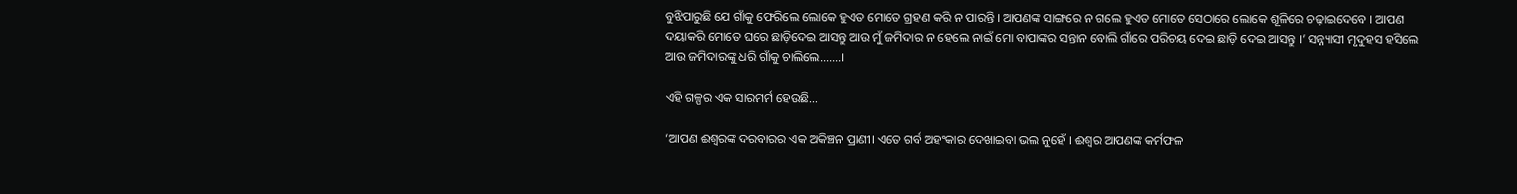ବୁଝିପାରୁଛି ଯେ ଗାଁକୁ ଫେରିଲେ ଲୋକେ ହୁଏତ ମୋତେ ଗ୍ରହଣ କରି ନ ପାରନ୍ତି । ଆପଣଙ୍କ ସାଙ୍ଗରେ ନ ଗଲେ ହୁଏତ ମୋତେ ସେଠାରେ ଲୋକେ ଶୂଳିରେ ଚଢ଼ାଇଦେବେ । ଆପଣ ଦୟାକରି ମୋତେ ଘରେ ଛାଡ଼ିଦେଇ ଆସନ୍ତୁ ଆଉ ମୁଁ ଜମିଦାର ନ ହେଲେ ନାଇଁ ମୋ ବାପାଙ୍କର ସନ୍ତାନ ବୋଲି ଗାଁରେ ପରିଚୟ ଦେଇ ଛାଡ଼ି ଦେଇ ଆସନ୍ତୁ ।’ ସନ୍ନ୍ୟାସୀ ମୃଦୁହସ ହସିଲେ ଆଉ ଜମିଦାରଙ୍କୁ ଧରି ଗାଁକୁ ଚାଲିଲେ…….।

ଏହି ଗଳ୍ପର ଏକ ସାରମର୍ମ ହେଉଛି…

‘ଆପଣ ଈଶ୍ୱରଙ୍କ ଦରବାରର ଏକ ଅକିଞ୍ଚନ ପ୍ରାଣୀ। ଏତେ ଗର୍ବ ଅହଂକାର ଦେଖାଇବା ଭଲ ନୁହେଁ । ଈଶ୍ୱର ଆପଣଙ୍କ କର୍ମଫଳ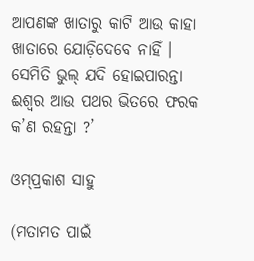ଆପଣଙ୍କ ଖାତାରୁ କାଟି ଆଉ କାହା ଖାତାରେ ଯୋଡ଼ିଦେବେ ନାହିଁ । ସେମିତି ଭୁଲ୍ ଯଦି ହୋଇପାରନ୍ତା ଈଶ୍ୱର ଆଉ ପଥର ଭିତରେ ଫରକ କ’ଣ ରହନ୍ତା ?’

ଓମ୍‌ପ୍ରକାଶ ସାହୁ

(ମତାମତ ପାଇଁ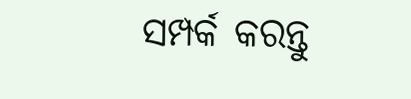ସମ୍ପର୍କ କରନ୍ତୁ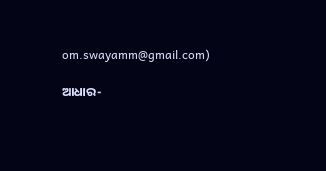om.swayamm@gmail.com)

ଆଧାର-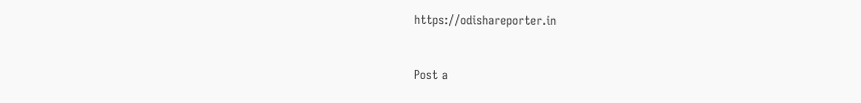https://odishareporter.in


Post a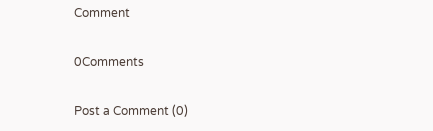Comment

0Comments

Post a Comment (0)